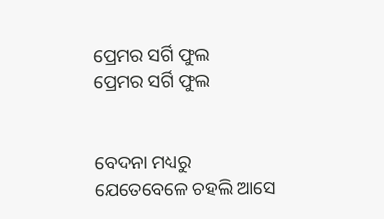ପ୍ରେମର ସର୍ଗି ଫୁଲ
ପ୍ରେମର ସର୍ଗି ଫୁଲ


ବେଦନା ମଧ୍ୟରୁ
ଯେତେବେଳେ ଚହଲି ଆସେ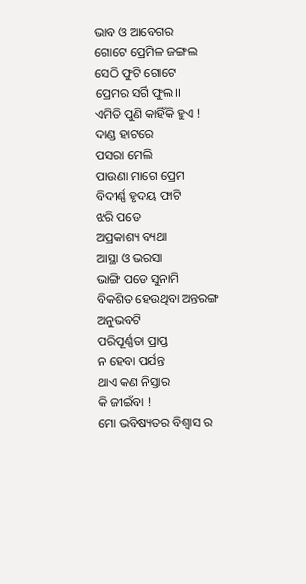ଭାବ ଓ ଆବେଗର
ଗୋଟେ ପ୍ରେମିଳ ଜଙ୍ଗଲ
ସେଠି ଫୁଟି ଗୋଟେ
ପ୍ରେମର ସର୍ଗି ଫୁଲ।।
ଏମିତି ପୁଣି କାହିଁକି ହୁଏ !
ଦାଣ୍ଡ ହାଟରେ
ପସରା ମେଲି
ପାଉଣା ମାଗେ ପ୍ରେମ
ବିଦୀର୍ଣ୍ଣ ହୃଦୟ ଫାଟି
ଝରି ପଡେ
ଅପ୍ରକାଶ୍ୟ ବ୍ୟଥା
ଆସ୍ଥା ଓ ଭରସା
ଭାଙ୍ଗି ପଡେ ସୁନାମି
ବିକଶିତ ହେଉଥିବା ଅନ୍ତରଙ୍ଗ
ଅନୁଭବଟି
ପରିପୂର୍ଣ୍ଣତା ପ୍ରାପ୍ତ
ନ ହେବା ପର୍ଯନ୍ତ
ଥାଏ କଣ ନିସ୍ତାର
କି ଜୀଇଁବା !
ମୋ ଭବିଷ୍ୟତର ବିଶ୍ବାସ ର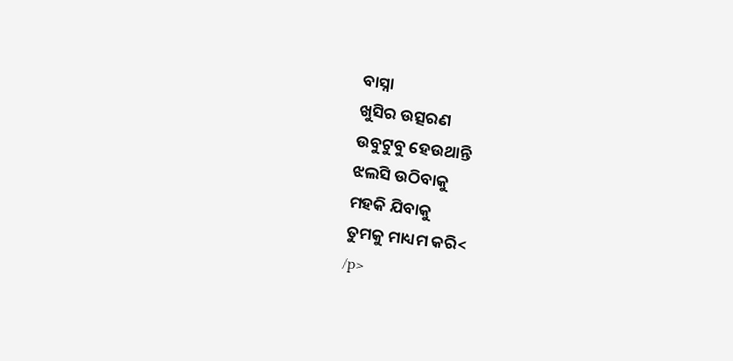ବାସ୍ନା
ଖୁସିର ଉତ୍ସରଣ
ଉବୁଟୁବୁ ହେଉଥାନ୍ତି
ଝଲସି ଉଠିବାକୁ
ମହକି ଯିବାକୁ
ତୁମକୁ ମାଧ୍ୟମ କରି<
/p>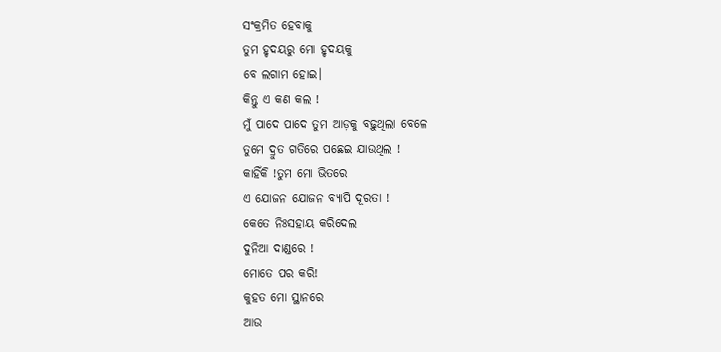ସଂକ୍ରମିତ ହେବାକୁ
ତୁମ ହୃଦୟରୁ ମୋ ହୃଦୟକୁ
ବେ ଲଗାମ ହୋଇ।
କିନ୍ତୁ ଏ କଣ କଲ !
ମୁଁ ପାଦେ ପାଦେ ତୁମ ଆଡ଼କୁ ବଢ଼ୁଥିଲା ବେଳେ
ତୁମେ ଦ୍ରୁତ ଗତିରେ ପଛେଇ ଯାଉଥିଲ !
କାହିଁକି !ତୁମ ମୋ ଭିତରେ
ଏ ଯୋଜନ ଯୋଜନ ବ୍ୟାପି ଦୂରତା !
କେତେ ନିଃସହାୟ କରିଦେଲ
ଦୁନିଆ ଦାଣ୍ଡରେ !
ମୋତେ ପର କରି!
କୁହତ ମୋ ସ୍ଥାନରେ
ଆଉ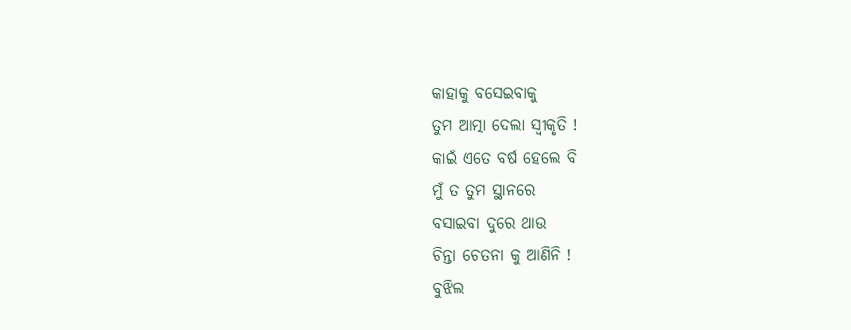କାହାକୁ ବସେଇବାକୁ
ତୁମ ଆତ୍ମା ଦେଲା ସ୍ୱୀକୃତି !
କାଇଁ ଏତେ ବର୍ଷ ହେଲେ ବି
ମୁଁ ତ ତୁମ ସ୍ଥାନରେ
ବସାଇବା ଦୁରେ ଥାଉ
ଚିନ୍ତା ଚେତନା କୁ ଆଣିନି !
ବୁଝିଲ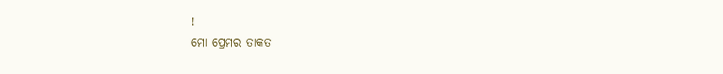!
ମୋ ପ୍ରେମର ତାକତ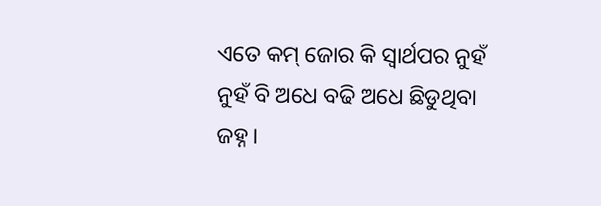ଏତେ କମ୍ ଜୋର କି ସ୍ୱାର୍ଥପର ନୁହଁ
ନୁହଁ ବି ଅଧେ ବଢି ଅଧେ ଛିଡୁଥିବା
ଜହ୍ନ।